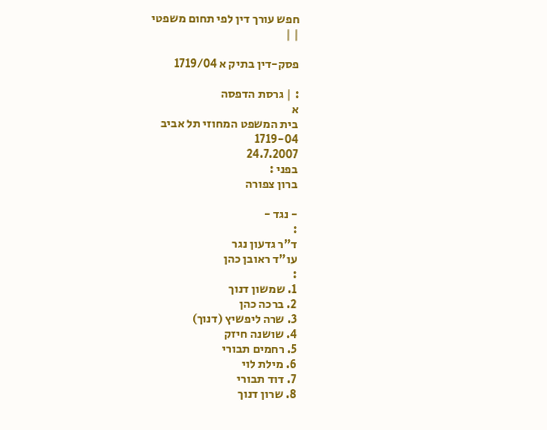חפש עורך דין לפי תחום משפטי
| |

פסק-דין בתיק א 1719/04

: | גרסת הדפסה
א
בית המשפט המחוזי תל אביב
1719-04
24.7.2007
בפני :
ברון צפורה

- נגד -
:
ד"ר גדעון נגר
עו"ד ראובן כהן
:
1. שמשון דנוך
2. ברכה כהן
3. שרה ליפשיץ (דנוך)
4. שושנה חיזק
5. רחמים תבורי
6. מילת לוי
7. דוד תבורי
8. שרון דנוך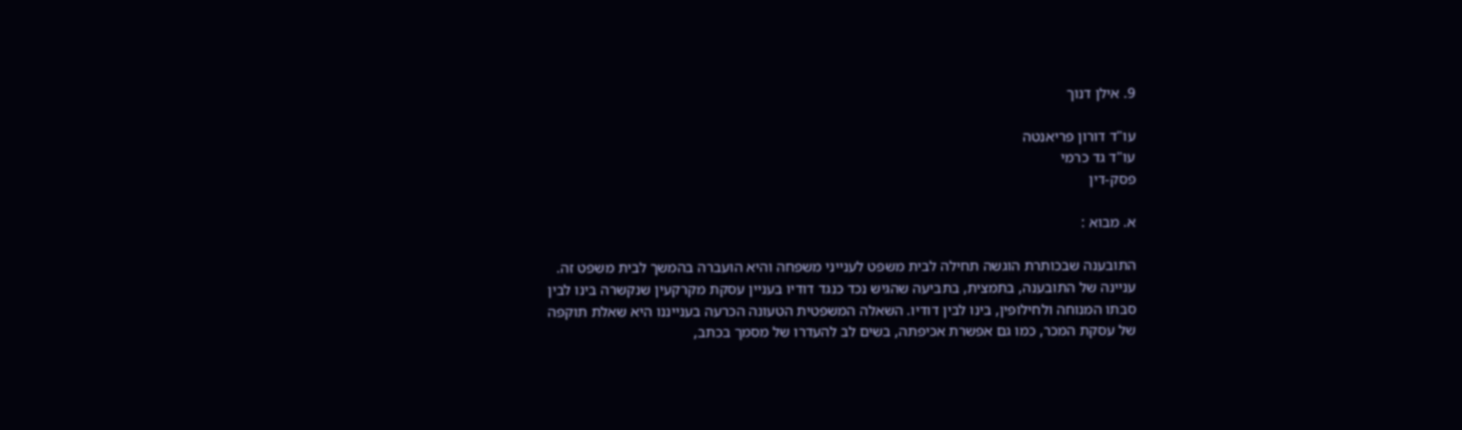9. אילן דנוך

עו"ד דורון פריאנטה
עו"ד גד כרמי
פסק-דין

א. מבוא :

התובענה שבכותרת הוגשה תחילה לבית משפט לענייני משפחה והיא הועברה בהמשך לבית משפט זה. עניינה של התובענה, בתמצית, בתביעה שהגיש נכד כנגד דודיו בעניין עסקת מקרקעין שנקשרה בינו לבין סבתו המנוחה ולחילופין, בינו לבין דודיו. השאלה המשפטית הטעונה הכרעה בענייננו היא שאלת תוקפה של עסקת המכר, כמו גם אפשרת אכיפתה, בשים לב להעדרו של מסמך בכתב,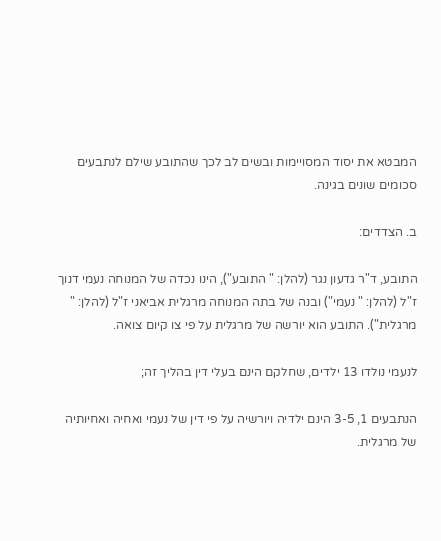המבטא את יסוד המסויימות ובשים לב לכך שהתובע שילם לנתבעים סכומים שונים בגינה.

ב. הצדדים:

התובע, ד"ר גדעון נגר (להלן: " התובע"), הינו נכדה של המנוחה נעמי דנוך ז"ל (להלן: " נעמי") ובנה של בתה המנוחה מרגלית אביאני ז"ל (להלן: " מרגלית"). התובע הוא יורשה של מרגלית על פי צו קיום צואה.

לנעמי נולדו 13 ילדים, שחלקם הינם בעלי דין בהליך זה;

הנתבעים 1, 3-5 הינם ילדיה ויורשיה על פי דין של נעמי ואחיה ואחיותיה של מרגלית.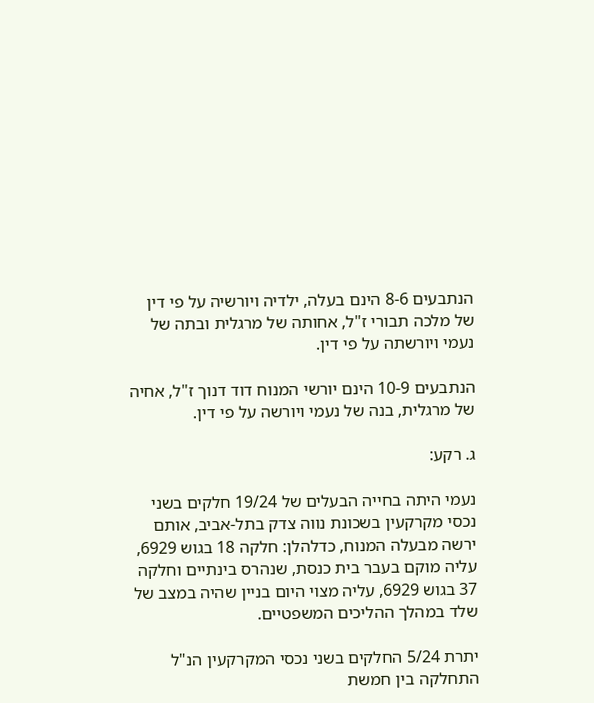הנתבעים 8-6 הינם בעלה, ילדיה ויורשיה על פי דין של מלכה תבורי ז"ל, אחותה של מרגלית ובתה של נעמי ויורשתה על פי דין.

הנתבעים 10-9 הינם יורשי המנוח דוד דנוך ז"ל, אחיה של מרגלית, בנה של נעמי ויורשה על פי דין.

ג. רקע:

נעמי היתה בחייה הבעלים של 19/24 חלקים בשני נכסי מקרקעין בשכונת נווה צדק בתל-אביב, אותם ירשה מבעלה המנוח, כדלהלן: חלקה 18 בגוש 6929, עליה מוקם בעבר בית כנסת, שנהרס בינתיים וחלקה 37 בגוש 6929, עליה מצוי היום בניין שהיה במצב של שלד במהלך ההליכים המשפטיים.

יתרת 5/24 החלקים בשני נכסי המקרקעין הנ"ל התחלקה בין חמשת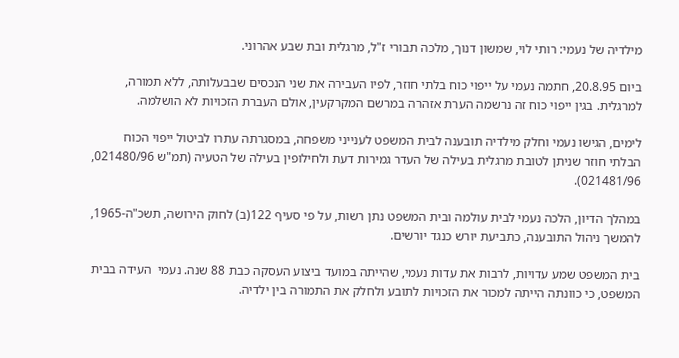מילדיה של נעמי: רותי לוי, שמשון דנוך, מלכה תבורי ז"ל, מרגלית ובת שבע אהרוני.

ביום 20.8.95, חתמה נעמי על ייפוי כוח בלתי חוזר, לפיו העבירה את שני הנכסים שבבעלותה, ללא תמורה, למרגלית. בגין ייפוי כוח זה נרשמה הערת אזהרה במרשם המקרקעין, אולם העברת הזכויות לא הושלמה.

לימים, הגישו נעמי וחלק מילדיה תובענה לבית המשפט לענייני משפחה, במסגרתה עתרו לביטול ייפוי הכוח הבלתי חוזר שניתן לטובת מרגלית בעילה של העדר גמירות דעת ולחילופין בעילה של הטעיה (תמ"ש 021480/96, 021481/96).

במהלך הדיון, הלכה נעמי לבית עולמה ובית המשפט נתן רשות, על פי סעיף 122(ב) לחוק הירושה, תשכ"ה-1965, להמשך ניהול התובענה, כתביעת יורש כנגד יורשים.

בית המשפט שמע עדויות, לרבות את עדות נעמי, שהייתה במועד ביצוע העסקה כבת 88 שנה. נעמי  העידה בבית המשפט, כי כוונתה הייתה למכור את הזכויות לתובע ולחלק את התמורה בין ילדיה.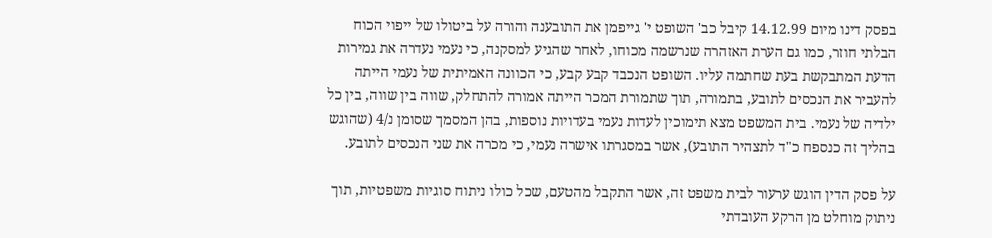בפסק דינו מיום 14.12.99 קיבל כב' השופט י' גייפמן את התובענה והורה על ביטולו של ייפוי הכוח הבלתי חוזר, כמו גם הערת האזהרה שנרשמה מכוחו, לאחר שהגיע למסקנה, כי נעמי נעדרה את גמירות הדעת המתבקשת בעת שחתמה עליו. השופט הנכבד קבע קבע, כי הכוונה האמיתית של נעמי הייתה להעביר את הנכסים לתובע, בתמורה, תוך שתמורת המכר הייתה אמורה להתחלק, שווה בין שווה, בין כל ילדיה של נעמי. בית המשפט מצא תימוכין לעדות נעמי בעדויות נוספות, בהן המסמך שסומן נ/4 (שהוגש בהליך זה כנספח כ"ד לתצהיר התובע), אשר במסגרתו אישרה נעמי, כי מכרה את שני הנכסים לתובע.

על פסק הדין הוגש ערעור לבית משפט זה, אשר התקבל מהטעם, שכל כולו ניתוח סוגיות משפטיות, תוך ניתוק מוחלט מן הרקע העובדתי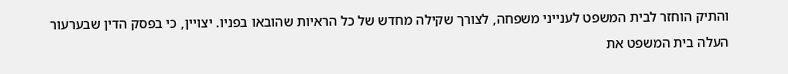והתיק הוחזר לבית המשפט לענייני משפחה, לצורך שקילה מחדש של כל הראיות שהובאו בפניו. יצויין, כי בפסק הדין שבערעור העלה בית המשפט את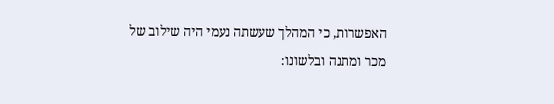האפשרות, כי המהלך שעשתה נעמי היה שילוב של מכר ומתנה ובלשונו: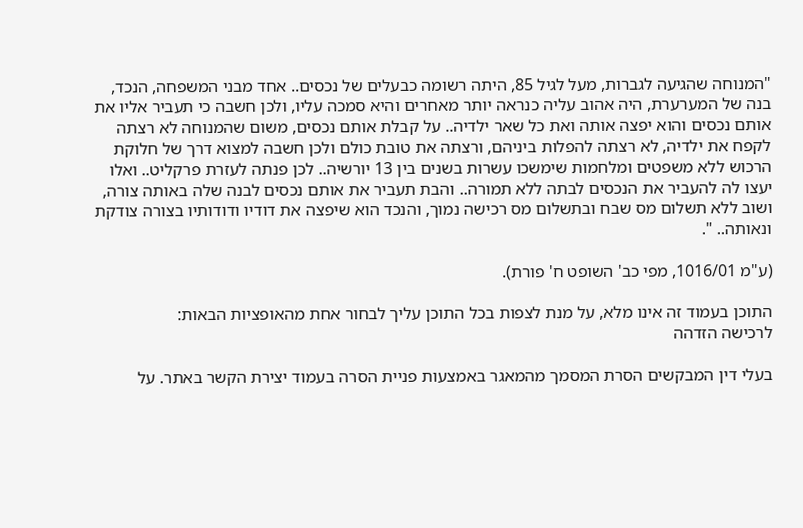"המנוחה שהגיעה לגברות, מעל לגיל 85, היתה רשומה כבעלים של נכסים.. אחד מבני המשפחה, הנכד, בנה של המערערת, היה אהוב עליה כנראה יותר מאחרים והיא סמכה עליו, ולכן חשבה כי תעביר אליו את אותם נכסים והוא יפצה אותה ואת כל שאר ילדיה.. על קבלת אותם נכסים, משום שהמנוחה לא רצתה לקפח את ילדיה, לא רצתה להפלות ביניהם, ורצתה את טובת כולם ולכן חשבה למצוא דרך של חלוקת הרכוש ללא משפטים ומלחמות שימשכו עשרות בשנים בין 13 יורשיה.. לכן פנתה לעזרת פרקליט.. ואלו יעצו לה להעביר את הנכסים לבתה ללא תמורה.. והבת תעביר את אותם נכסים לבנה שלה באותה צורה, ושוב ללא תשלום מס שבח ובתשלום מס רכישה נמוך, והנכד הוא שיפצה את דודיו ודודותיו בצורה צודקת ונאותה.. ".

(ע"מ 1016/01, מפי כב' השופט ח' פורת).

התוכן בעמוד זה אינו מלא, על מנת לצפות בכל התוכן עליך לבחור אחת מהאופציות הבאות:
לרכישה הזדהה

בעלי דין המבקשים הסרת המסמך מהמאגר באמצעות פניית הסרה בעמוד יצירת הקשר באתר. על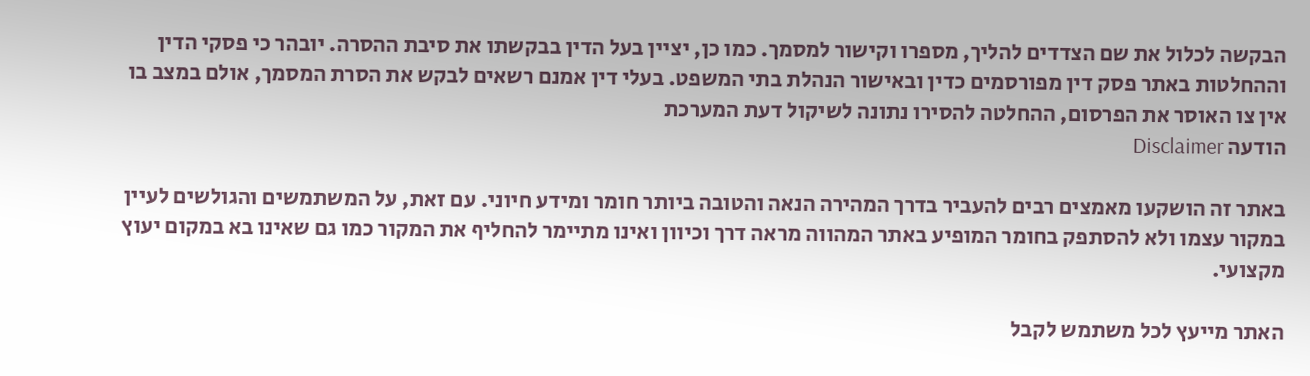הבקשה לכלול את שם הצדדים להליך, מספרו וקישור למסמך. כמו כן, יציין בעל הדין בבקשתו את סיבת ההסרה. יובהר כי פסקי הדין וההחלטות באתר פסק דין מפורסמים כדין ובאישור הנהלת בתי המשפט. בעלי דין אמנם רשאים לבקש את הסרת המסמך, אולם במצב בו אין צו האוסר את הפרסום, ההחלטה להסירו נתונה לשיקול דעת המערכת
הודעה Disclaimer

באתר זה הושקעו מאמצים רבים להעביר בדרך המהירה הנאה והטובה ביותר חומר ומידע חיוני. עם זאת, על המשתמשים והגולשים לעיין במקור עצמו ולא להסתפק בחומר המופיע באתר המהווה מראה דרך וכיוון ואינו מתיימר להחליף את המקור כמו גם שאינו בא במקום יעוץ מקצועי.

האתר מייעץ לכל משתמש לקבל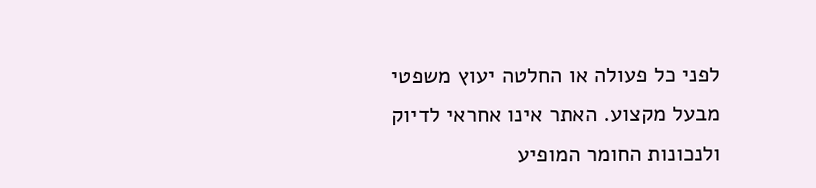לפני כל פעולה או החלטה יעוץ משפטי מבעל מקצוע. האתר אינו אחראי לדיוק ולנכונות החומר המופיע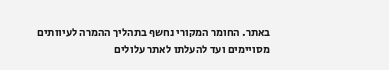באתר. החומר המקורי נחשף בתהליך ההמרה לעיוותים מסויימים ועד להעלתו לאתר עלולים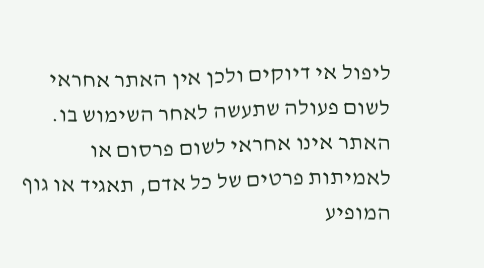ליפול אי דיוקים ולכן אין האתר אחראי לשום פעולה שתעשה לאחר השימוש בו. האתר אינו אחראי לשום פרסום או לאמיתות פרטים של כל אדם, תאגיד או גוף המופיע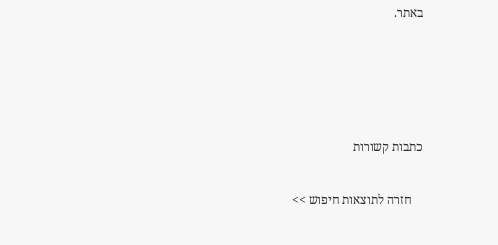באתר.




כתבות קשורות

    חזרה לתוצאות חיפוש >>